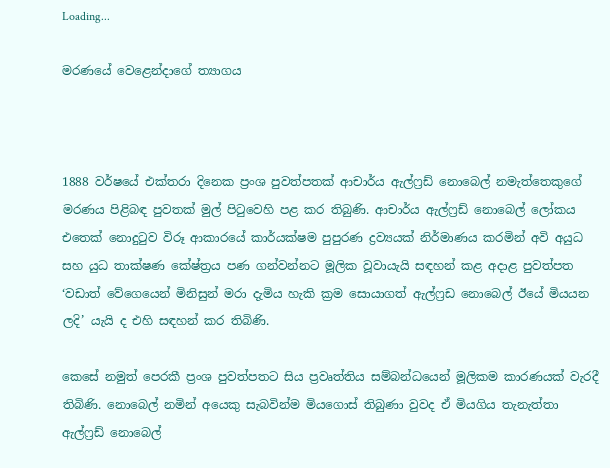Loading...

මරණයේ වෙළෙන්දාගේ ත්‍යාගය



1888 වර්ෂයේ එක්තරා දිනෙක ප්‍රංශ පුවත්පතක් ආචාර්ය ඇල්ෆ්‍රඩ් නොබෙල් නමැත්තෙකුගේ මරණය පිළිබඳ පුවතක් මුල් පිටුවෙහි පළ කර තිබුණි. ආචාර්ය ඇල්ෆ්‍රඩ් නොබෙල් ලෝකය එතෙක් නොදුටුව විරූ ආකාරයේ කාර්යක්ෂම පුපුරණ ද්‍රව්‍යයක් නිර්මාණය කරමින් අවි අයුධ සහ යුධ තාක්ෂණ කේෂ්ත්‍රය පණ ගන්වන්නට මූලික වූවායැයි සඳහන් කළ අදාළ පුවත්පත ‘වඩාත් වේගෙයෙන් මිනිසුන් මරා දැමිය හැකි ක්‍රම සොයාගත් ඇල්ෆ්‍රඩ නොබෙල් ඊයේ මියයන ලදි’ යැයි ද එහි සඳහන් කර තිබිණි.

කෙසේ නමුත් පෙරකී ප්‍රංශ පුවත්පතට සිය ප්‍රවෘත්තිය සම්බන්ධයෙන් මූලිකම කාරණයක් වැරදී තිබිණි. නොබෙල් නමින් අයෙකු සැබවින්ම මියගොස් තිබුණා වුවද ඒ මියගිය තැනැත්තා ඇල්ෆ්‍රඩ් නොබෙල්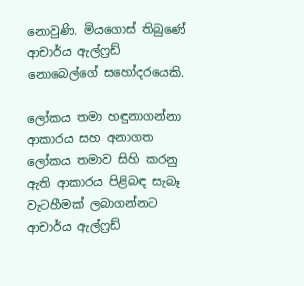නොවුණි. මියගොස් තිබුණේ ආචාර්ය ඇල්ෆ්‍රඩ් නොබෙල්ගේ සහෝදරයෙකි.

ලෝකය තමා හඳුනාගන්නා ආකාරය සහ අනාගත ලෝකය තමාව සිහි කරනු ඇති ආකාරය පිළිබඳ සැබෑ වැටහීමක් ලබාගන්නට ආචාර්ය ඇල්ෆ්‍රඩ්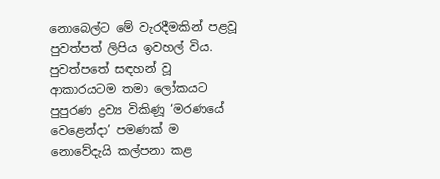නොබෙල්ට මේ වැරදීමකින් පළවූ පුවත්පත් ලිපිය ඉවහල් විය. පුවත්පතේ සඳහන් වූ ආකාරයටම තමා ලෝකයට පුපුරණ ද්‍රව්‍ය විකිණූ ‘මරණයේ වෙළෙන්දා’ පමණක් ම නොවේදැයි කල්පනා කළ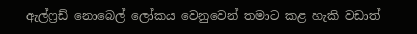ඇල්ෆ්‍රඩ් නොබෙල් ලෝකය වෙනුවෙන් තමාට කළ හැකි වඩාත්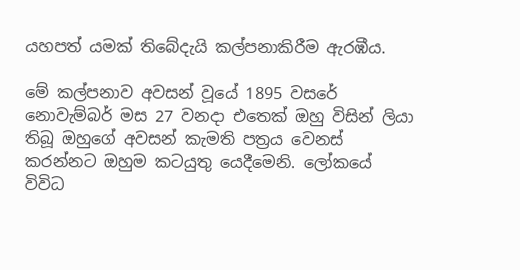යහපත් යමක් තිබේදැයි කල්පනාකිරීම ඇරඹීය.

මේ කල්පනාව අවසන් වූයේ 1895 වසරේ නොවැම්බර් මස 27 වනදා එතෙක් ඔහු විසින් ලියා තිබූ ඔහුගේ අවසන් කැමති පත්‍රය වෙනස් කරන්නට ඔහුම කටයුතු යෙදීමෙනි. ලෝකයේ විවිධ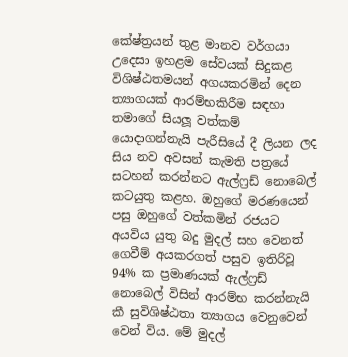කේෂ්ත්‍රයන් තුළ මානව වර්ගයා උදෙසා ඉහළම සේවයක් සිදුකළ විශිෂ්ඨතමයන් අගයකරමින් දෙන ත්‍යාගයක් ආරම්භකිරීම සඳහා තමාගේ සියලූ වත්කම් යොදාගන්නැයි පැරීසියේ දී ලියන ලද සිය නව අවසන් කැමති පත්‍රයේ සටහන් කරන්නට ඇල්ෆ්‍රඩ් නොබෙල් කටයුතු කළහ. ඔහුගේ මරණයෙන් පසු ඔහුගේ වත්කමින් රජයට අයවිය යුතු බදු මුදල් සහ වෙනත් ගෙවීම් අයකරගත් පසුව ඉතිරිවූ 94% ක ප්‍රමාණයක් ඇල්ෆ්‍රඩ් නොබෙල් විසින් ආරම්භ කරන්නැයි කී සුවිශිෂ්ඨතා ත්‍යාගය වෙනුවෙන් වෙන් විය. මේ මුදල්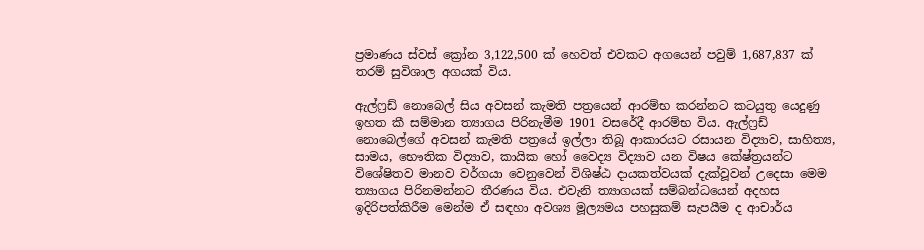ප්‍රමාණය ස්වස් ක්‍රෝන 3,122,500 ක් හෙවත් එවකට අගයෙන් පවුම් 1,687,837 ක් තරම් සුවිශාල අගයක් විය.

ඇල්ෆ්‍රඩ් නොබෙල් සිය අවසන් කැමති පත්‍රයෙන් ආරම්භ කරන්නට කටයුතු යෙදුණු ඉහත කී සම්මාන ත්‍යාගය පිරිනැමීම 1901 වසරේදී ආරම්භ විය. ඇල්ෆ්‍රඩ් නොබෙල්ගේ අවසන් කැමති පත්‍රයේ ඉල්ලා තිබූ ආකාරයට රසායන විද්‍යාව, සාහිත්‍ය, සාමය, භෞතික විද්‍යාව, කායික හෝ වෛද්‍ය විද්‍යාව යන විෂය කේෂ්ත්‍රයන්ට විශේෂිතව මානව වර්ගයා වෙනුවෙන් විශිෂ්ඨ දායකත්වයක් දැක්වූවන් උදෙසා මෙම ත්‍යාගය පිරිනමන්නට තීරණය විය. එවැනි ත්‍යාගයක් සම්බන්ධයෙන් අදහස ඉදිරිපත්කිරීම මෙන්ම ඒ සඳහා අවශ්‍ය මූල්‍යමය පහසුකම් සැපයීම ද ආචාර්ය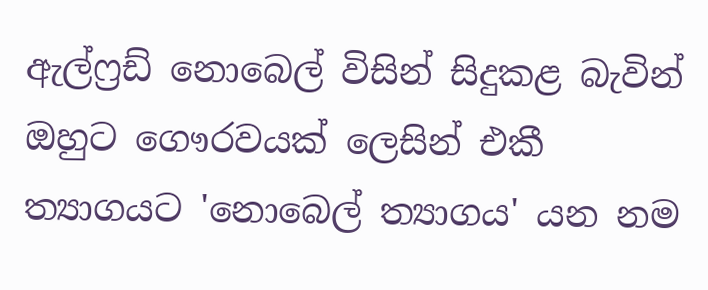ඇල්ෆ්‍රඩ් නොබෙල් විසින් සිදුකළ බැවින් ඔහුට ගෞරවයක් ලෙසින් එකී ත්‍යාගයට 'නොබෙල් ත්‍යාගය' යන නම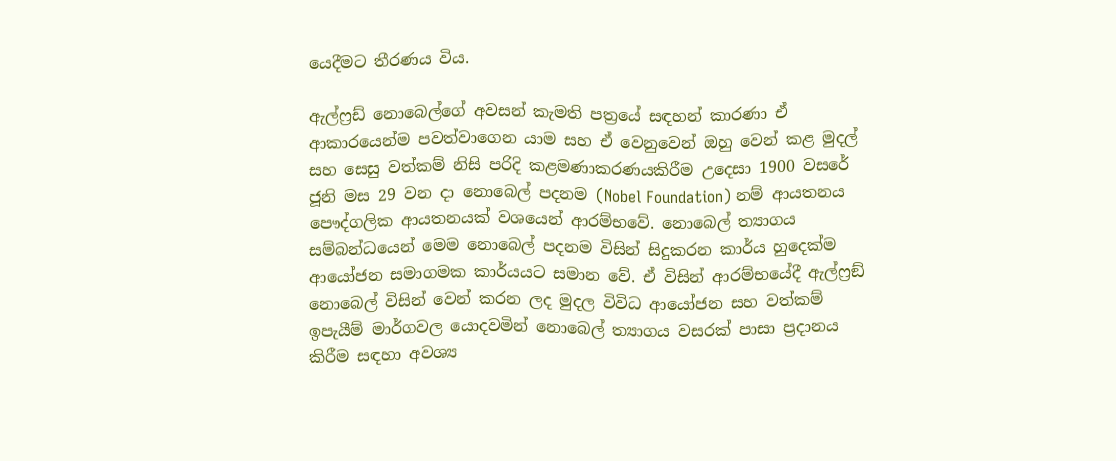යෙදීමට තීරණය විය.

ඇල්ෆ්‍රඩ් නොබෙල්ගේ අවසන් කැමති පත්‍රයේ සඳහන් කාරණා ඒ ආකාරයෙන්ම පවත්වාගෙන යාම සහ ඒ වෙනුවෙන් ඔහු වෙන් කළ මුදල් සහ සෙසු වත්කම් නිසි පරිදි කළමණාකරණයකිරීම උදෙසා 1900 වසරේ ජූනි මස 29 වන දා නොබෙල් පදනම (Nobel Foundation) නම් ආයතනය පෞද්ගලික ආයතනයක් වශයෙන් ආරම්භවේ. නොබෙල් ත්‍යාගය සම්බන්ධයෙන් මෙම නොබෙල් පදනම විසින් සිදුකරන කාර්ය හුදෙක්ම ආයෝජන සමාගමක කාර්යයට සමාන වේ. ඒ විසින් ආරම්භයේදී ඇල්ෆ්‍රඞ් නොබෙල් විසින් වෙන් කරන ලද මුදල විවිධ ආයෝජන සහ වත්කම් ඉපැයීම් මාර්ගවල යොදවමින් නොබෙල් ත්‍යාගය වසරක් පාසා ප්‍රදානය කිරීම සඳහා අවශ්‍ය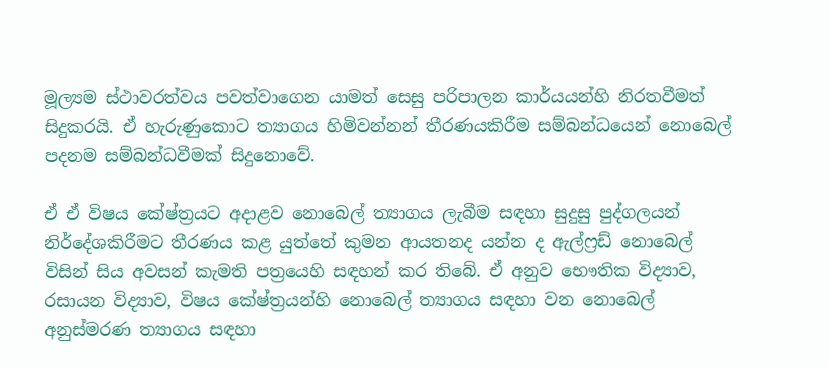මූල්‍යම ස්ථාවරත්වය පවත්වාගෙන යාමත් සෙසු පරිපාලන කාර්යයන්හි නිරතවීමත් සිදුකරයි. ඒ හැරුණුකොට ත්‍යාගය හිමිවන්නන් තීරණයකිරීම සම්බන්ධයෙන් නොබෙල් පදනම සම්බන්ධවීමක් සිදුනොවේ.

ඒ ඒ විෂය කේෂ්ත්‍රයට අදාළව නොබෙල් ත්‍යාගය ලැබීම සඳහා සුදුසු පුද්ගලයන් නිර්දේශකිරීමට තීරණය කළ යුත්තේ කුමන ආයතනද යන්න ද ඇල්ෆ්‍රඩ් නොබෙල් විසින් සිය අවසන් කැමති පත්‍රයෙහි සඳහන් කර තිබේ. ඒ අනුව භෞතික විද්‍යාව, රසායන විද්‍යාව, විෂය කේෂ්ත්‍රයන්හි නොබෙල් ත්‍යාගය සඳහා වන නොබෙල් අනුස්මරණ ත්‍යාගය සඳහා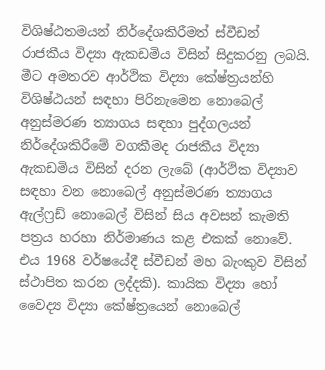විශිෂ්ඨතමයන් නිර්දේශකිරීමත් ස්වීඩන් රාජකීය විද්‍යා ඇකඩමිය විසින් සිදුකරනු ලබයි. මීට අමතරව ආර්ථික විද්‍යා කේෂ්ත්‍රයන්හි විශිෂ්ඨයන් සඳහා පිරිනැමෙන නොබෙල් අනුස්මරණ ත්‍යාගය සඳහා පුද්ගලයන් නිර්දේශකිරීමේ වගකීමද රාජකීය විද්‍යා ඇකඩමිය විසින් දරන ලැබේ (ආර්ථික විද්‍යාව සඳහා වන නොබෙල් අනුස්මරණ ත්‍යාගය ඇල්ෆ්‍රඩ් නොබෙල් විසින් සිය අවසන් කැමති පත්‍රය හරහා නිර්මාණය කළ එකක් නොවේ. එය 1968 වර්ෂයේදී ස්වීඩන් මහ බැංකුව විසින් ස්ථාපිත කරන ලද්දකි). කායික විද්‍යා හෝ වෛද්‍ය විද්‍යා කේෂ්ත්‍රයෙන් නොබෙල්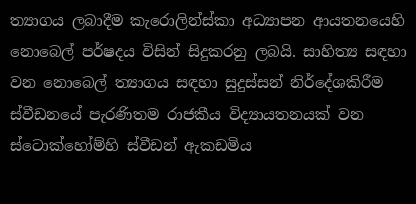ත්‍යාගය ලබාදීම කැරොලින්ස්කා අධ්‍යාපන ආයතනයෙහි නොබෙල් පර්ෂදය විසින් සිදුකරනු ලබයි. සාහිත්‍ය සඳහා වන නොබෙල් ත්‍යාගය සඳහා සුදුස්සන් නිර්දේශකිරීම ස්වීඩනයේ පැරණිතම රාජකීය විද්‍යායතනයක් වන ස්ටොක්හෝම්හි ස්වීඩන් ඇකඩමිය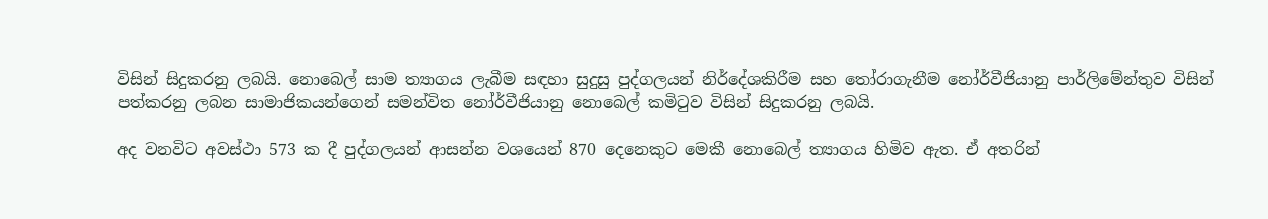විසින් සිදුකරනු ලබයි. නොබෙල් සාම ත්‍යාගය ලැබීම සඳහා සුදුසු පුද්ගලයන් නිර්දේශකිරීම සහ තෝරාගැනීම නෝර්වීජියානු පාර්ලිමේන්තුව විසින් පත්කරනු ලබන සාමාජිකයන්ගෙන් සමන්විත නෝර්වීජියානු නොබෙල් කමිටුව විසින් සිදුකරනු ලබයි.

අද වනවිට අවස්ථා 573 ක දී පුද්ගලයන් ආසන්න වශයෙන් 870 දෙනෙකුට මෙකී නොබෙල් ත්‍යාගය හිමිව ඇත. ඒ අතරින්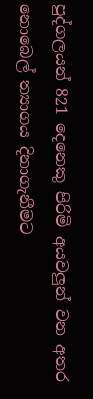පුද්ගලයන් 821 දෙනෙකු පිරිමි අයවලුන් වන අතර නොබෙල් ත්‍යාගය දිනාගැනීමට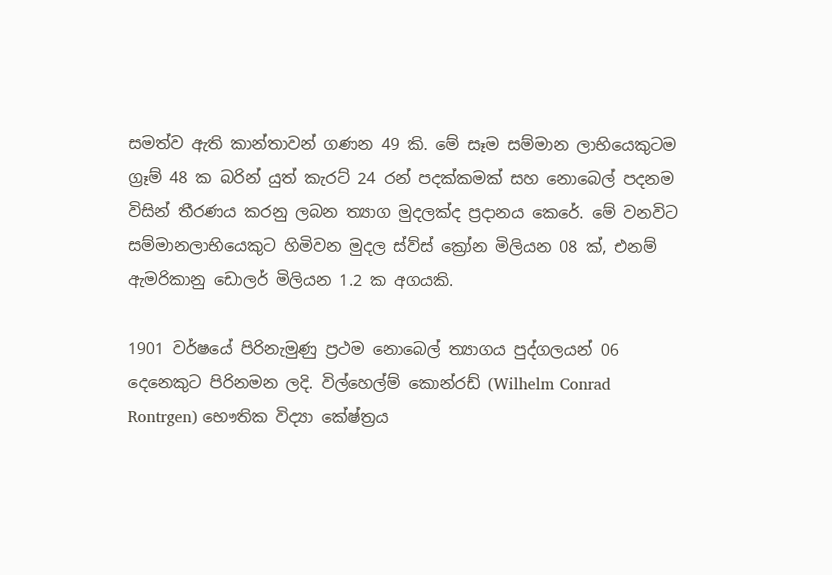සමත්ව ඇති කාන්තාවන් ගණන 49 කි. මේ සෑම සම්මාන ලාභියෙකුටම ග්‍රෑම් 48 ක බරින් යුත් කැරට් 24 රන් පදක්කමක් සහ නොබෙල් පදනම විසින් තීරණය කරනු ලබන ත්‍යාග මුදලක්ද ප්‍රදානය කෙරේ. මේ වනවිට සම්මානලාභියෙකුට හිමිවන මුදල ස්ව්ස් ක්‍රෝන මිලියන 08 ක්, එනම් ඇමරිකානු ඩොලර් මිලියන 1.2 ක අගයකි.

1901 වර්ෂයේ පිරිනැමුණු ප්‍රථම නොබෙල් ත්‍යාගය පුද්ගලයන් 06 දෙනෙකුට පිරිනමන ලදි. විල්හෙල්ම් කොන්රඩ් (Wilhelm Conrad Rontrgen) භෞතික විද්‍යා කේෂ්ත්‍රය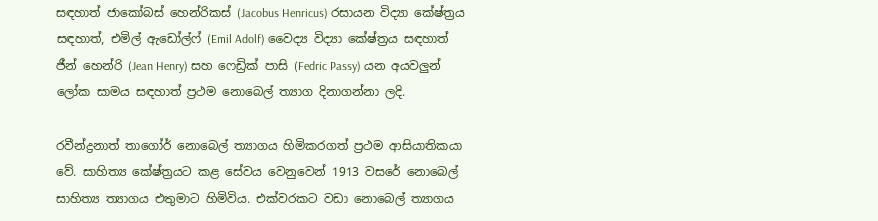සඳහාත් ‍ජාකෝබස් හෙන්රිකස් (Jacobus Henricus) රසායන විද්‍යා කේෂ්ත්‍රය සඳහාත්, එමිල් ඇඩෝල්ෆ් (Emil Adolf) වෛද්‍ය විද්‍යා කේෂ්ත්‍රය සඳහාත් ජීන් හෙන්රි (Jean Henry) සහ ෆෙඩ්‍රික් පාසි (Fedric Passy) යන අයවලුන් ලෝක සාමය සඳහාත් ප්‍රථම නොබෙල් ත්‍යාග දිනාගන්නා ලදි.

රවීන්ද්‍රනාත් තාගෝර් නොබෙල් ත්‍යාගය හිමිකරගත් ප්‍රථම ආසියාතිකයා වේ. සාහිත්‍ය කේෂ්ත්‍රයට කළ සේවය වෙනුවෙන් 1913 වසරේ නොබෙල් සාහිත්‍ය ත්‍යාගය එතුමාට හිමිවිය. එක්වරකට වඩා නොබෙල් ත්‍යාගය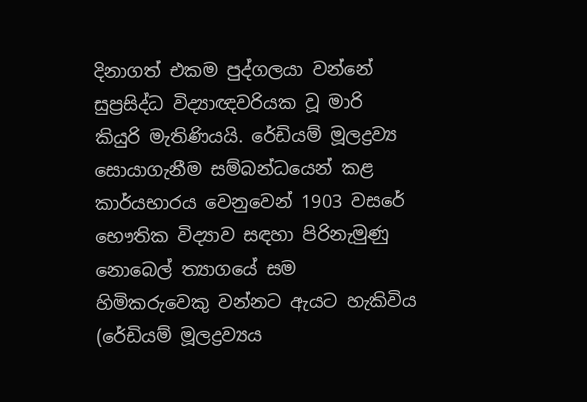දිනාගත් එකම පුද්ගලයා වන්නේ සුප්‍රසිද්ධ විද්‍යාඥවරියක වූ මාරි කියුරි මැතිණියයි. රේඩියම් මූලද්‍රව්‍ය සොයාගැනීම සම්බන්ධයෙන් කළ කාර්යභාරය වෙනුවෙන් 1903 වසරේ භෞතික විද්‍යාව සඳහා පිරිනැමුණු නොබෙල් ත්‍යාගයේ සම හිමිකරුවෙකු වන්නට ඇයට හැකිවිය (රේඩියම් මූලද්‍රව්‍යය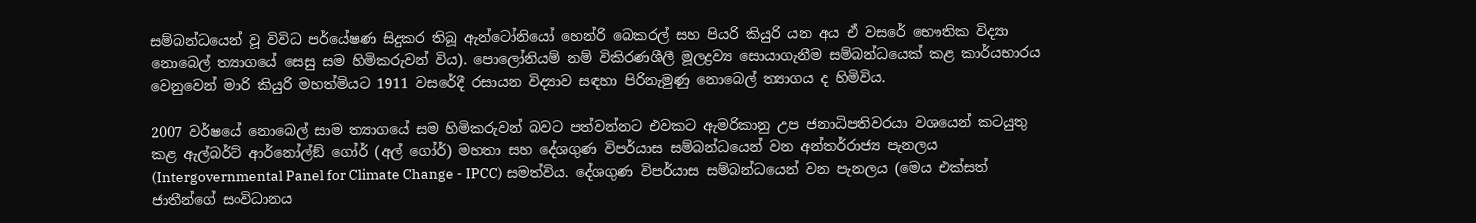සම්බන්ධයෙන් වූ විවිධ පර්යේෂණ සිදුකර තිබූ ඇන්ටෝනියෝ හෙන්රි බෙකරල් සහ පියරි කියුරි යන අය ඒ වසරේ භෞතික විද්‍යා නොබෙල් ත්‍යාගයේ සෙසු සම හිමිකරුවන් විය). පොලෝනියම් නම් විකිරණශීලී මූලද්‍රව්‍ය සොයාගැනීම සම්බන්ධයෙක් කළ කාර්යභාරය වෙනුවෙන් මාරි කියුරි මහත්මියට 1911 වසරේදී රසායන විද්‍යාව සඳහා පිරිනැමුණු නොබෙල් ත්‍යාගය ද හිමිවිය.

2007 වර්ෂයේ නොබෙල් සාම ත්‍යාගයේ සම හිමිකරුවන් බවට පත්වන්නට එවකට ඇමරිකානු උප ජනාධිපතිවරයා වශයෙන් කටයුතු කළ ඇල්බර්ට් ආර්නෝල්ඞ් ගෝර් (අල් ගෝර්) මහතා සහ දේශගුණ විපර්යාස සම්බන්ධයෙන් වන අන්තර්රාජ්‍ය පැනලය (Intergovernmental Panel for Climate Change - IPCC) සමත්විය. දේශගුණ විපර්යාස සම්බන්ධයෙන් වන පැනලය (මෙය එක්සත් ජාතීන්ගේ සංවිධානය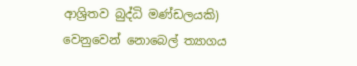ආශ්‍රිතව බුද්ධි මණ්ඩලයකි) වෙනුවෙන් නොබෙල් ත්‍යාගය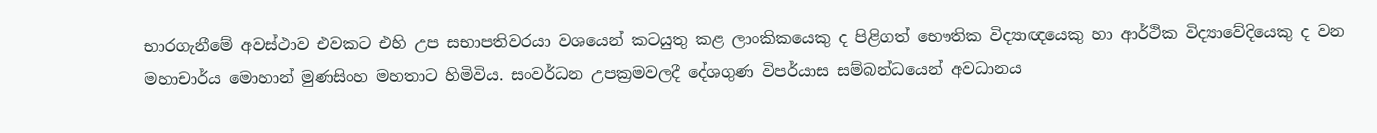භාරගැනීමේ අවස්ථාව එවකට එහි උප සභාපතිවරයා වශයෙන් කටයුතු කළ ලාංකිකයෙකු ද පිළිගත් භෞතික විද්‍යාඥයෙකු හා ආර්ථික විද්‍යාවේදියෙකු ද වන මහාචාර්ය මොහාන් මුණසිංහ මහතාට හිමිවිය. සංවර්ධන උපක්‍රමවලදී දේශගුණ විපර්යාස සම්බන්ධයෙන් අවධානය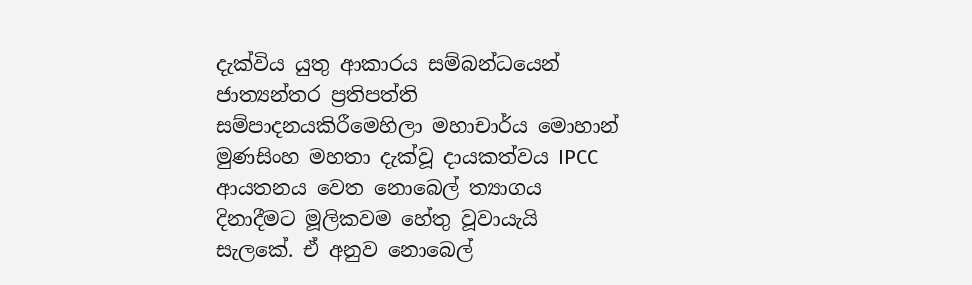දැක්විය යුතු ආකාරය සම්බන්ධයෙන් ජාත්‍යන්තර ප්‍රතිපත්ති සම්පාදනයකිරීමෙහිලා මහාචාර්ය මොහාන් මුණසිංහ මහතා දැක්වූ දායකත්වය IPCC ආයතනය වෙත නොබෙල් ත්‍යාගය දිනාදීමට මූලිකවම හේතු වූවායැයි සැලකේ. ඒ අනුව නොබෙල්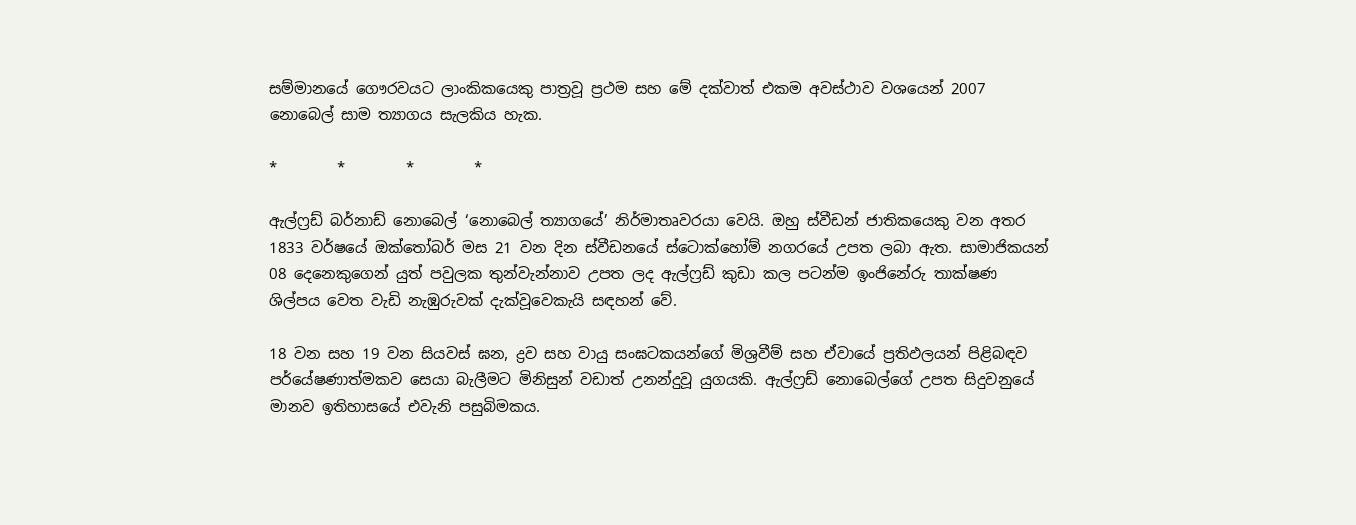සම්මානයේ ගෞරවයට ලාංකිකයෙකු පාත්‍රවූ ප්‍රථම සහ මේ දක්වාත් එකම අවස්ථාව වශයෙන් 2007 නොබෙල් සාම ත්‍යාගය සැලකිය හැක.

*        *        *        *

ඇල්ෆ්‍රඩ් බර්නාඩ් නොබෙල් ‘නොබෙල් ත්‍යාගයේ’ නිර්මාතෘවරයා වෙයි. ඔහු ස්වීඩන් ජාතිකයෙකු වන අතර 1833 වර්ෂයේ ඔක්තෝබර් මස 21 වන දින ස්වීඩනයේ ස්ටොක්හෝම් නගරයේ උපත ලබා ඇත. සාමාජිකයන් 08 දෙනෙකුගෙන් යුත් පවුලක තුන්වැන්නාව උපත ලද ඇල්ෆ්‍රඩ් කුඩා කල පටන්ම ඉංජිනේරු තාක්ෂණ ශිල්පය වෙත වැඩි නැඹුරුවක් දැක්වූවෙකැයි සඳහන් වේ.

18 වන සහ 19 වන සියවස් ඝන, ද්‍රව සහ වායු සංඝටකයන්ගේ මිශ්‍රවීම් සහ ඒවායේ ප්‍රතිඵලයන් පිළිබඳව පර්යේෂණාත්මකව සෙයා බැලීමට මිනිසුන් වඩාත් උනන්දුවූ යුගයකි. ඇල්ෆ්‍රඩ් නොබෙල්ගේ උපත සිදුවනුයේ මානව ඉතිහාසයේ එවැනි පසුබිමකය.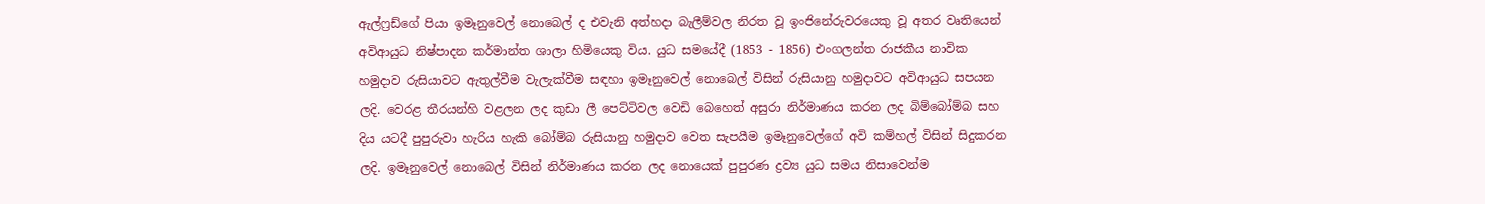ඇල්ෆ්‍රඩ්ගේ පියා ඉමෑනුවෙල් නොබෙල් ද එවැනි අත්හදා බැලීම්වල නිරත වූ ඉංජිනේරුවරයෙකු වූ අතර වෘතියෙන් අවිආයුධ නිෂ්පාදන කර්මාන්ත ශාලා හිමියෙකු විය. යුධ සමයේදී (1853 - 1856) එංගලන්ත රාජකීය නාවික හමුදාව රුසියාවට ඇතුල්වීම වැලැක්වීම සඳහා ඉමෑනුවෙල් නොබෙල් විසින් රුසියානු හමුදාවට අවිආයුධ සපයන ලදි. වෙරළ තීරයන්හි වළලන ලද කුඩා ලී පෙට්ටිවල වෙඩි බෙහෙත් අසුරා නිර්මාණය කරන ලද බිම්බෝම්බ සහ දිය යටදී පුපුරුවා හැරිය හැකි බෝම්බ රුසියානු හමුදාව වෙත සැපයීම ඉමෑනුවෙල්ගේ අවි කම්හල් විසින් සිදුකරන ලදි. ඉමෑනුවෙල් නොබෙල් විසින් නිර්මාණය කරන ලද නොයෙක් පුපුරණ ද්‍රව්‍ය යුධ සමය නිසාවෙන්ම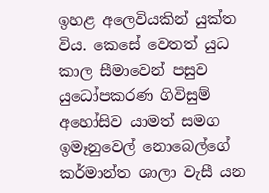ඉහළ අලෙවියකින් යුක්ත විය. කෙසේ වෙතත් යුධ කාල සීමාවෙන් පසුව යුධෝපකරණ ගිවිසුම් අහෝසිව යාමත් සමග ඉමෑනුවෙල් නොබෙල්ගේ කර්මාන්ත ශාලා වැසී යන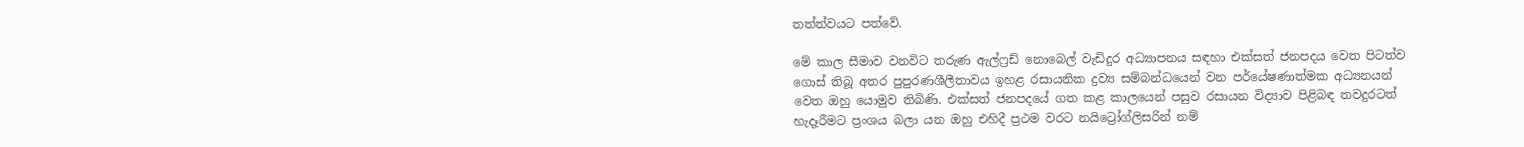තත්ත්වයට පත්වේ.

මේ කාල සීමාව වනවිට තරුණ ඇල්ෆ්‍රඩ් නොබෙල් වැඩිදුර අධ්‍යාපනය සඳහා එක්සත් ජනපදය වෙත පිටත්ව ගොස් තිබූ අතර පුපුරණශීලීතාවය ඉහළ රසායනික ද්‍රව්‍ය සම්බන්ධයෙන් වන පර්යේෂණාත්මක අධ්‍යනයන් වෙත ඔහු යොමුව තිබිණි. එක්සත් ජනපදයේ ගත කළ කාලයෙන් පසුව රසායන විද්‍යාව පිළිබඳ තවදුරටත් හැදෑරීමට ප්‍රංශය බලා යන ඔහු එහිදී ප්‍රථම වරට නයිට්‍රෝග්ලිසරින් නම්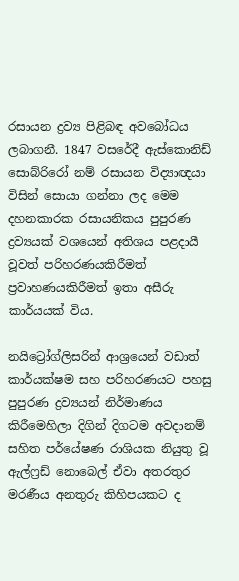රසායන ද්‍රව්‍ය පිළිබඳ අවබෝධය ලබාගනී. 1847 වසරේදී ඇස්කොනිඩ් සොබ්රිරෝ නම් රසායන විද්‍යාඥයා විසින් සොයා ගන්නා ලද මෙම දහනකාරක රසායනිකය පුපුරණ ද්‍රව්‍යයක් වශයෙන් අතිශය පළදායී වූවත් පරිහරණයකිරීමත් ප්‍රවාහණයකිරීමත් ඉතා අසීරු කාර්යයක් විය.

නයිට්‍රෝග්ලිසරින් ආශ්‍රයෙන් වඩාත් කාර්යක්ෂම සහ පරිහරණයට පහසු පුපුරණ ද්‍රව්‍යයන් නිර්මාණය කිරීමෙහිලා දිගින් දිගටම අවදානම් සහිත පර්යේෂණ රාශියක නියුතු වූ ඇල්ෆ්‍රඩ් නොබෙල් ඒවා අතරතුර මරණීය අනතුරු කිහිපයකට ද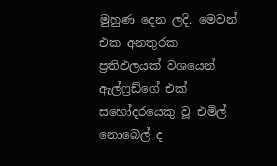මුහුණ දෙන ලදි. මෙවන් එක අනතුරක ප්‍රතිඵලයක් වශයෙන් ඇල්ෆ්‍රඩ්ගේ එක් සහෝදරයෙකු වූ එමිල් නොබෙල් ද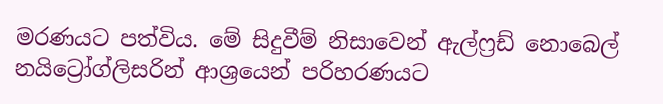මරණයට පත්විය. මේ සිදුවීම් නිසාවෙන් ඇල්ෆ්‍රඩ් නොබෙල් නයිට්‍රෝග්ලිසරින් ආශ්‍රයෙන් පරිහරණයට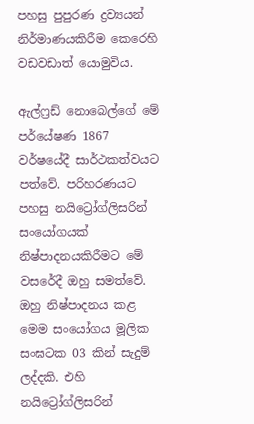පහසු පුපුරණ ද්‍රව්‍යයන් නිර්මාණයකිරීම කෙරෙහි වඩවඩාත් යොමුවිය.

ඇල්ෆ්‍රඩ් නොබෙල්ගේ මේ පර්යේෂණ 1867 වර්ෂයේදී සාර්ථකත්වයට පත්වේ. පරිහරණයට පහසු නයිට්‍රෝග්ලිසරින් සංයෝගයක් නිෂ්පාදනයකිරීමට මේ වසරේදී ඔහු සමත්වේ. ඔහු නිෂ්පාදනය කළ මෙම සංයෝගය මූලික සංඝටක 03 කින් සැදුම් ලද්දකි. එහි නයිට්‍රෝග්ලිසරින්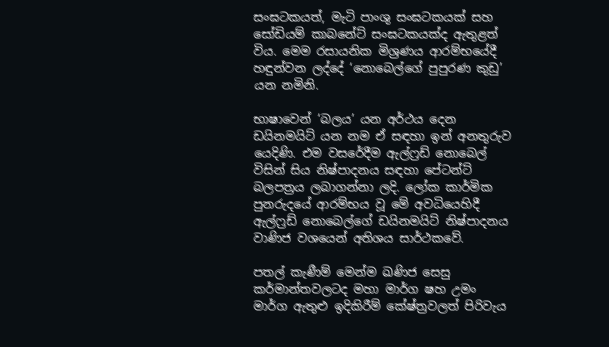සංඝටකයත්, මැටි පාංශු සංඝටකයක් සහ සෝඩියම් කාබනේට් සංඝටකයක්ද ඇතුළත් විය. මෙම රසායනික මිශ්‍රණය ආරම්භයේදී හඳුන්වන ලද්දේ ‘නොබෙල්ගේ පුපුරණ කුඩු’ යන නමිනි.

භාෂාවෙන් ‘බලය’ යන අර්ථය දෙන ඩයිනමයිට් යන නම ඒ සඳහා ඉන් අනතුරුව යෙදිණි. එම වසරේදීම ඇල්ෆ්‍රඩ් නොබෙල් විසින් සිය නිෂ්පාදනය සඳහා පේටන්ට් බලපත්‍රය ලබාගන්නා ලදි. ලෝක කාර්මික පුනරුදයේ ආරම්භය වූ මේ අවධියෙහිදී ඇල්ෆ්‍රඩ් නොබෙල්ගේ ඩයිනමයිට් නිෂ්පාදනය වාණිජ වශයෙන් අතිශය සාර්ථකවේ.

පතල් කැණීම් මෙන්ම ඛණිජ සෙසු කර්මාන්තවලටද මහා මාර්ග ෂහ උමං මාර්ග ඇතුළු ඉදිකිරීම් කේෂ්ත්‍රවලත් පිරිවැය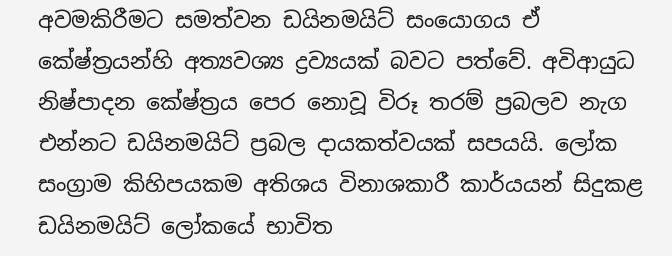අවමකිරීමට සමත්වන ඩයිනමයිට් සංයොගය ඒ කේෂ්ත්‍රයන්හි අත්‍යවශ්‍ය ද්‍රව්‍යයක් බවට පත්වේ. අවිආයුධ නිෂ්පාදන කේෂ්ත්‍රය පෙර නොවූ විරූ තරම් ප්‍රබලව නැග එන්නට ඩයිනමයිට් ප්‍රබල දායකත්වයක් සපයයි. ලෝක සංග්‍රාම කිහිපයකම අතිශය විනාශකාරී කාර්යයන් සිදුකළ ඩයිනමයිට් ලෝකයේ භාවිත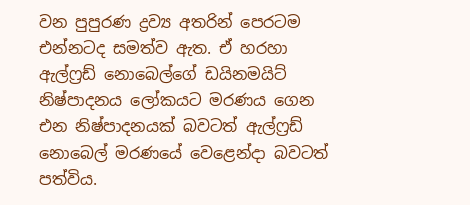වන පුපුරණ ද්‍රව්‍ය අතරින් පෙරටම එන්නටද සමත්ව ඇත. ඒ හරහා ඇල්ෆ්‍රඩ් නොබෙල්ගේ ඩයිනමයිට් නිෂ්පාදනය ලෝකයට මරණය ගෙන එන නිෂ්පාදනයක් බවටත් ඇල්ෆ්‍රඩ් නොබෙල් මරණයේ වෙළෙන්දා බවටත් පත්විය.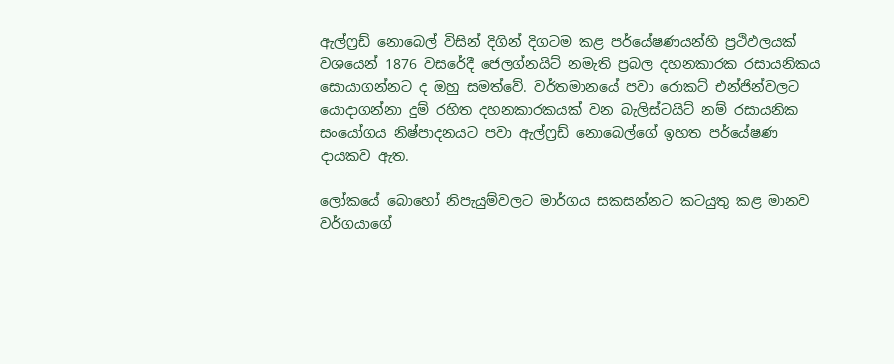ඇල්ෆ්‍රඩ් නොබෙල් විසින් දිගින් දිගටම කළ පර්යේෂණයන්හි ප්‍රථිඵලයක් වශයෙන් 1876 වසරේදී ජෙලග්නයිට් නමැති ප්‍රබල දහනකාරක රසායනිකය සොයාගන්නට ද ඔහු සමත්වේ. වර්තමානයේ පවා රොකට් එන්ජින්වලට යොදාගන්නා දුම් රහිත දහනකාරකයක් වන බැලිස්ටයිට් නම් රසායනික සංයෝගය නිෂ්පාදනයට පවා ඇල්ෆ්‍රඩ් නොබෙල්ගේ ඉහත පර්යේෂණ දායකව ඇත.

ලෝකයේ බොහෝ නිපැයුම්වලට මාර්ගය සකසන්නට කටයුතු කළ මානව වර්ගයාගේ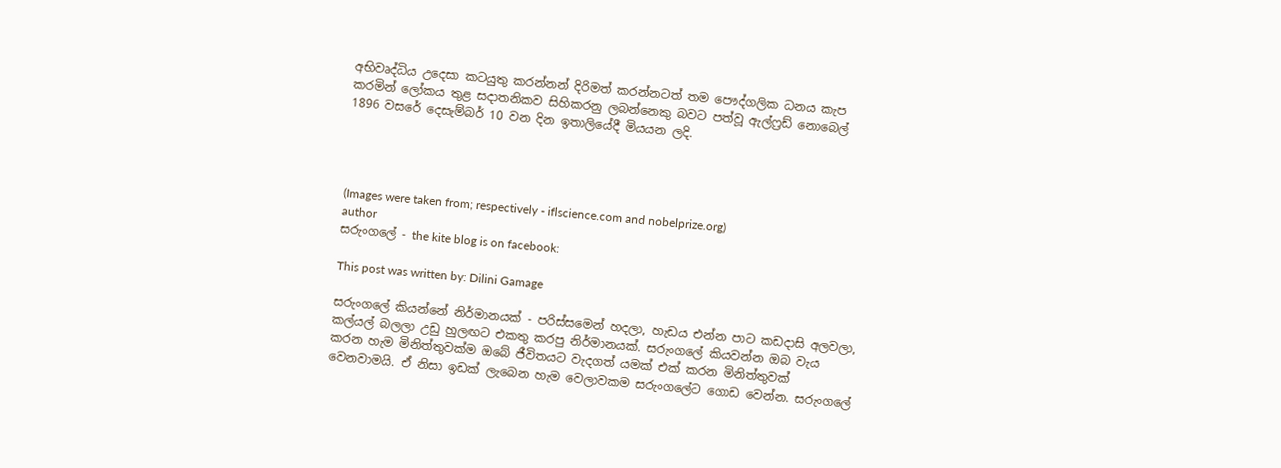අභිවෘද්ධිය උදෙසා කටයුතු කරන්නන් දිරිමත් කරන්නටත් තම පෞද්ගලික ධනය කැප කරමින් ලෝකය තුළ සදාතනිකව සිහිකරනු ලබන්නෙකු බවට පත්වූ ඇල්ෆ්‍රඩ් නොබෙල් 1896 වසරේ දෙසැම්බර් 10 වන දින ඉතාලියේදී මියයන ලදි.




(Images were taken from; respectively - iflscience.com and nobelprize.org)
author
සරුංගලේ - the kite blog is on facebook:

This post was written by: Dilini Gamage

සරුංගලේ කියන්නේ නිර්මානයක් - පරිස්සමෙන් හදලා, හැඩය එන්න පාට කඩදාසි අලවලා, කල්යල් බලලා උඩු හුලඟට එකතු කරපු නිර්මානයක්. සරුංගලේ කියවන්න ඔබ වැය කරන හැම මිනිත්තුවක්ම ඔබේ ජීවිතයට වැදගත් යමක් එක් කරන මිනිත්තුවක් වෙනවාමයි. ඒ නිසා ඉඩක් ලැබෙන හැම වෙලාවකම සරුංගලේට ගොඩ වෙන්න. සරුංගලේ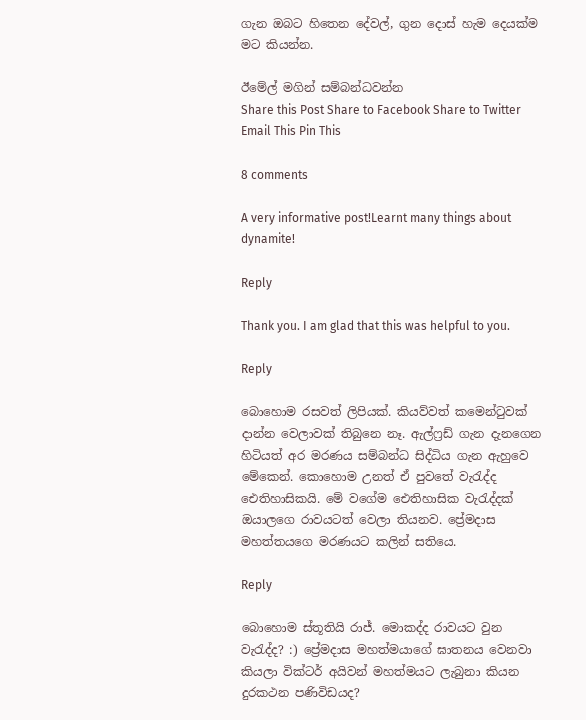ගැන ඔබට හිතෙන දේවල්, ගුන දොස් හැම දෙයක්ම මට කියන්න.

ඊමේල් මගින් සම්බන්ධවන්න
Share this Post Share to Facebook Share to Twitter Email This Pin This

8 comments

A very informative post!Learnt many things about dynamite!

Reply

Thank you. I am glad that this was helpful to you.

Reply

බොහොම රසවත් ලිපියක්. කියව්වත් කමෙන්ටුවක් දාන්න වෙලාවක් තිබුනෙ නෑ. ඇල්ෆ්‍රඩ් ගැන දැනගෙන හිටියත් අර මරණය සම්බන්ධ සිද්ධිය ගැන ඇහුවෙ මේකෙන්. කොහොම උනත් ඒ පුවතේ වැරැද්ද ඓතිහාසිකයි. මේ වගේම ඓතිහාසික වැරැද්දක් ඔයාලගෙ රාවයටත් වෙලා තියනව. ප්‍රේමදාස මහත්තයගෙ මරණයට කලින් සතියෙ.

Reply

බොහොම ස්තූතියි රාජ්. මොකද්ද රාවයට වුන වැරැද්ද? :) ප්‍රේමදාස මහත්මයාගේ ඝාතනය වෙනවා කියලා වික්ටර් අයිවන් මහත්මයට ලැබුනා කියන දුරකථන පණිවිඩයද?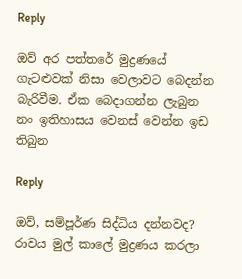Reply

ඔව් අර පත්තරේ මුද්‍රණයේ ගැටළුවක් නිසා වෙලාවට බෙදන්න බැරිවීම. ඒක බෙදාගන්න ලැබුන නං ඉතිහාසය වෙනස් වෙන්න ඉඩ තිබුන

Reply

ඔව්, සම්පූර්ණ සිද්ධිය දන්නවද? රාවය මුල් කාලේ මුද්‍රණය කරලා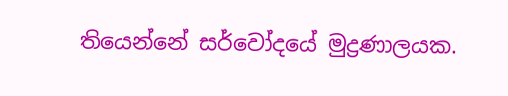තියෙන්නේ සර්වෝදයේ මුද්‍රණාලයක.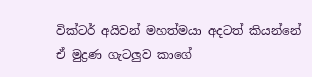වික්ටර් අයිවන් මහත්මයා අදටත් කියන්නේ ඒ මුද්‍රණ ගැටලුව කාගේ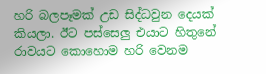හරි බලපෑමක් උඩ සිද්ධවුන දෙයක් කියලා. ඊට පස්සෙලු එයාට හිතුනේ රාවයට කොහොම හරි වෙනම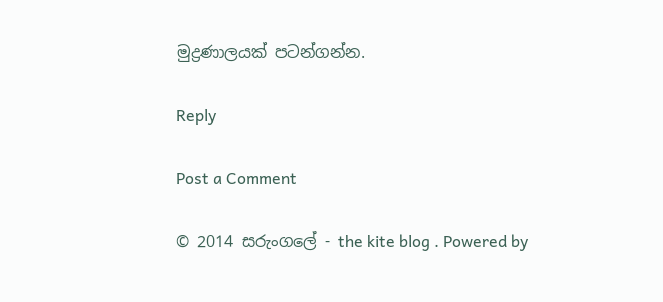මුද්‍රණාලයක් පටන්ගන්න.

Reply

Post a Comment

© 2014 සරුංගලේ - the kite blog . Powered by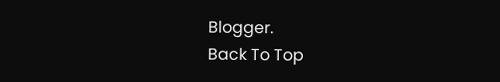Blogger.
Back To Top